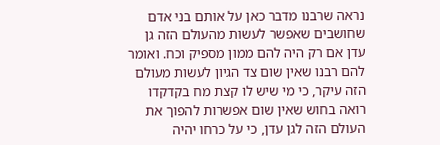נראה שרבנו מדבר כאן על אותם בני אדם שחושבים שאפשר לעשות מהעולם הזה גן עדן אם רק היה להם ממון מספיק וכח. ואומר להם רבנו שאין שום צד הגיון לעשות מעולם הזה עיקר, כי מי שיש לו קצת מח בקדקדו רואה בחוש שאין שום אפשרות להפוך את העולם הזה לגן עדן, כי על כרחו יהיה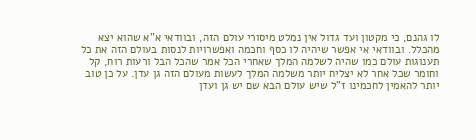לו גהנם, כי מקטון ועד גדול אין נמלט מיסורי עולם הזה, ובוודאי א"א שהוא יצא מהכלל. ובוודאי אי אפשר שיהיה לו כסף וחכמה ואפשרויות לנסות בעולם הזה את כל תענוגות עולם כמו שהיה לשלמה המלך שאחרי הכל אמר שהכל הבל ורעות רוח, קל וחומר שכל אחר לא יצליח יותר משלמה המלך לעשות מעולם הזה גן עדן. על כן טוב יותר להאמין לחכמינו ז"ל שיש עולם הבא שם יש גן ועדן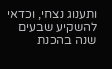ותענוג נצחי, וכדאי להשקיע שבעים שנה בהכנת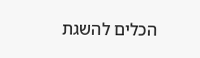הכלים להשגת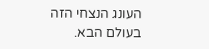העונג הנצחי הזה בעולם הבא.